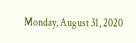Monday, August 31, 2020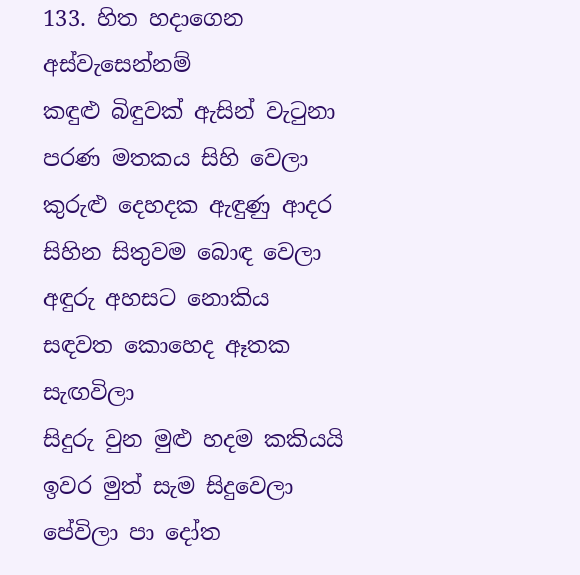133. හිත හදාගෙන අස්වැසෙන්නම්
කඳුළු බිඳුවක් ඇසින් වැටුනා පරණ මතකය සිහි වෙලා
කුරුළු දෙහදක ඇඳුණු ආදර සිහින සිතුවම බොඳ වෙලා
අඳුරු අහසට නොකිය සඳවත කොහෙද ඈතක සැඟවිලා
සිදුරු වුන මුළු හදම කකියයි ඉවර මුත් සැම සිදුවෙලා
පේවිලා පා දෝත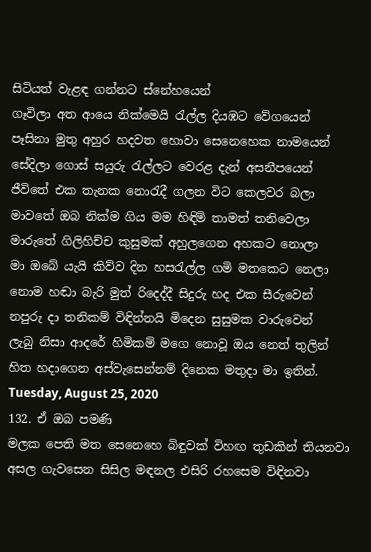සිටියත් වැළඳ ගන්නට ස්නේහයෙන්
ගෑවිලා අත ආයෙ නික්මෙයි රැල්ල දියඹට වේගයෙන්
පෑසිනා මුතු අහුර හදවත හොවා සෙනෙහෙක නාමයෙන්
සේදිලා ගොස් සයුරු රැල්ලට වෙරළ දැන් අසනීපයෙන්
ජීවිතේ එක තැනක නොරැදී ගලන විට කෙලවර බලා
මාවතේ ඔබ නික්ම ගිය මම හිඳිමි තාමත් තනිවෙලා
මාරුතේ ගිලිහිච්ච කුසුමක් අහුලගෙන අහකට නොලා
මා ඔබේ යැයි කිව්ව දින හසරැල්ල ගමි මතකෙට නෙලා
නොම හඬා බැරි මුත් රිදෙද්දී සිදුරු හද එක සීරුවෙන්
නපුරු දා තනිකම් විඳින්නයි මිදෙන සුසුමක වාරුවෙන්
ලැබු නිසා ආදරේ හිමිකම් මගෙ නොවූ ඔය නෙත් තුලින්
හිත හදාගෙන අස්වැසෙන්නම් දිනෙක මතුදා මා ඉතින්.
Tuesday, August 25, 2020
132. ඒ ඔබ පමණි
මලක පෙති මත සෙනෙහෙ බිඳුවක් විහඟ තුඩකින් තියනවා
අසල ගැවසෙන සිසිල මඳනල එසිරි රහසෙම විඳිනවා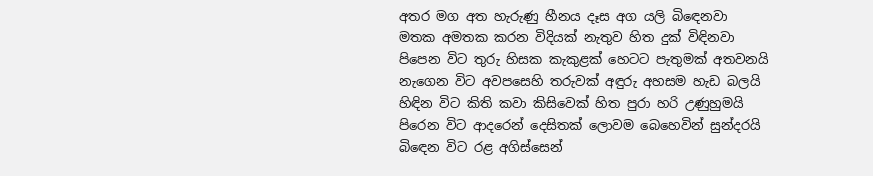අතර මග අත හැරුණු හීනය දෑස අග යලි බිඳෙනවා
මතක අමතක කරන විදියක් නැතුව හිත දුක් විඳිනවා
පිපෙන විට තුරු හිසක කැකුළක් හෙටට පැතුමක් අතවනයි
නැගෙන විට අවපසෙහි තරුවක් අඳුරු අහසම හැඩ බලයි
හිඳින විට කිති කවා කිසිවෙක් හිත පුරා හරි උණුහුමයි
පිරෙන විට ආදරෙන් දෙසිතක් ලොවම බෙහෙවින් සුන්දරයි
බිඳෙන විට රළ අගිස්සෙන්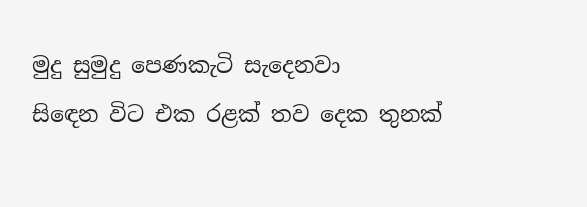මුදු සුමුදු පෙණකැටි සැදෙනවා
සිඳෙන විට එක රළක් තව දෙක තුනක්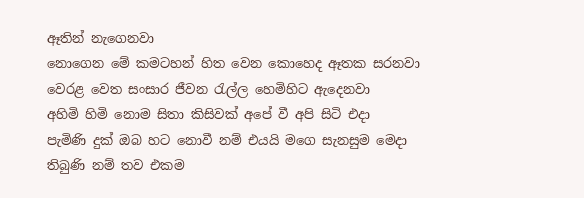ඈතින් නැගෙනවා
නොගෙන මේ කමටහන් හිත වෙන කොහෙද ඈතක සරනවා
වෙරළ වෙත සංසාර ජීවන රැල්ල හෙමිහිට ඇදෙනවා
අහිමි හිමි නොම සිතා කිසිවක් අපේ වී අපි සිටි එදා
පැමිණි දුක් ඔබ හට නොවී නම් එයයි මගෙ සැනසුම මෙදා
තිබුණි නම් තව එකම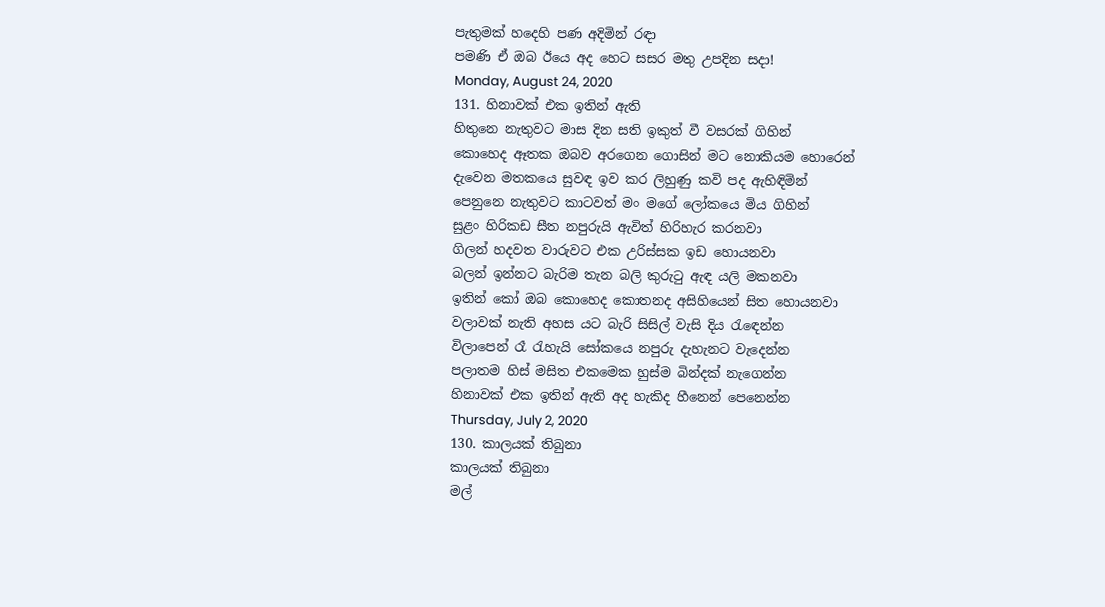පැතුමක් හදෙහි පණ අදිමින් රඳා
පමණි ඒ ඔබ ඊයෙ අද හෙට සසර මතු උපදින සදා!
Monday, August 24, 2020
131. හිනාවක් එක ඉතින් ඇති
හිතුනෙ නැතුවට මාස දින සති ඉකුත් වී වසරක් ගිහින්
කොහෙද ඈතක ඔබව අරගෙන ගොසින් මට නොකියම හොරෙන්
දැවෙන මතකයෙ සුවඳ ඉව කර ලිහුණු කවි පද ඇහිඳිමින්
පෙනුනෙ නැතුවට කාටවත් මං මගේ ලෝකයෙ මිය ගිහින්
සුළං හිරිකඩ සීත නපුරුයි ඇවිත් හිරිහැර කරනවා
ගිලන් හදවත වාරුවට එක උරිස්සක ඉඩ හොයනවා
බලන් ඉන්නට බැරිම තැන බලි කුරුටු ඇඳ යලි මකනවා
ඉතින් කෝ ඔබ කොහෙද කොතනද අසිහියෙන් සිත හොයනවා
වලාවක් නැති අහස යට බැරි සිසිල් වැසි දිය රැඳෙන්න
විලාපෙන් රෑ රැහැයි සෝකයෙ නපුරු දැහැනට වැදෙන්න
පලාතම හිස් මසිත එකමෙක හුස්ම බින්දක් නැගෙන්න
හිනාවක් එක ඉතින් ඇති අද හැකිද හීනෙන් පෙනෙන්න
Thursday, July 2, 2020
130. කාලයක් තිබුනා
කාලයක් තිබුනා
මල්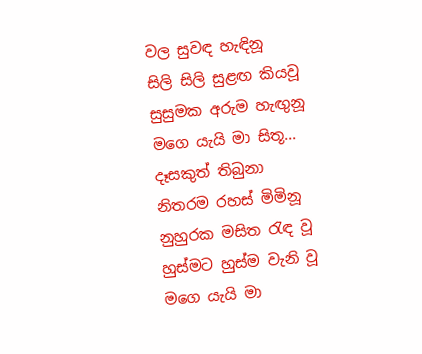වල සුවඳ හැඳිනූ
සිලි සිලි සුළඟ කියවූ
සුසුමක අරුම හැඟුනූ
මගෙ යැයි මා සිතූ...
දෑසකුත් තිබුනා
නිතරම රහස් මිමිනූ
නුහුරක මසිත රැඳ වූ
හුස්මට හුස්ම වැනි වූ
මගෙ යැයි මා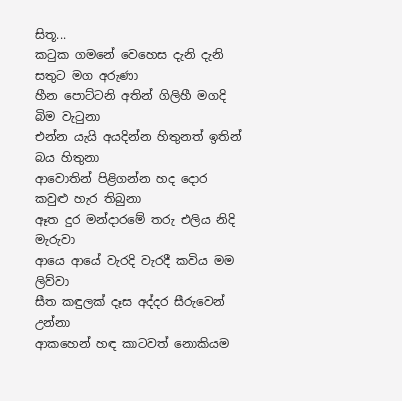සිතූ...
කටුක ගමනේ වෙහෙස දැනි දැනි සතුට මග අරුණා
හීන පොට්ටනි අතින් ගිලිහී මගදි බිම වැටුනා
එන්න යැයි අයදින්න හිතුනත් ඉතින් බය හිතුනා
ආවොතින් පිළිගන්න හද දොර කවුළු හැර තිබුනා
ඈත දුර මන්දාරමේ තරු එලිය නිදි මැරුවා
ආයෙ ආයේ වැරදි වැරදී කවිය මම ලිව්වා
සීත කඳුලක් දෑස අද්දර සීරුවෙන් උන්නා
ආකහෙන් හඳ කාටවත් නොකියම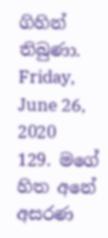ගිහින් තිබුණා.
Friday, June 26, 2020
129. මගේ හිත අනේ අසරණ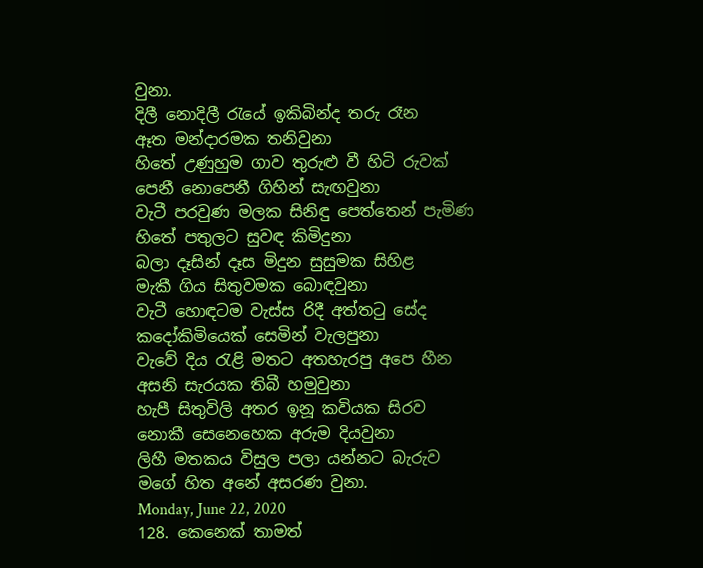වුනා.
දිලී නොදිලී රැයේ ඉකිබින්ද තරු රෑන
ඈත මන්දාරමක තනිවුනා
හිතේ උණුහුම ගාව තුරුළු වී හිටි රුවක්
පෙනී නොපෙනී ගිහින් සැඟවුනා
වැටී පරවුණ මලක සිනිඳු පෙත්තෙන් පැමිණ
හිතේ පතුලට සුවඳ කිමිදුනා
බලා දෑසින් දෑස මිදුන සුසුමක සිහිළ
මැකී ගිය සිතුවමක බොඳවුනා
වැටී හොඳටම වැස්ස රිදී අත්තටු සේද
කදෝකිමියෙක් සෙමින් වැලපුනා
වැවේ දිය රැළි මතට අතහැරපු අපෙ හීන
අසනි සැරයක තිබී හමුවුනා
හැපී සිතුවිලි අතර ඉනූ කවියක සිරව
නොකී සෙනෙහෙක අරුම දියවුනා
ලිහී මතකය විසුල පලා යන්නට බැරුව
මගේ හිත අනේ අසරණ වුනා.
Monday, June 22, 2020
128. කෙනෙක් තාමත්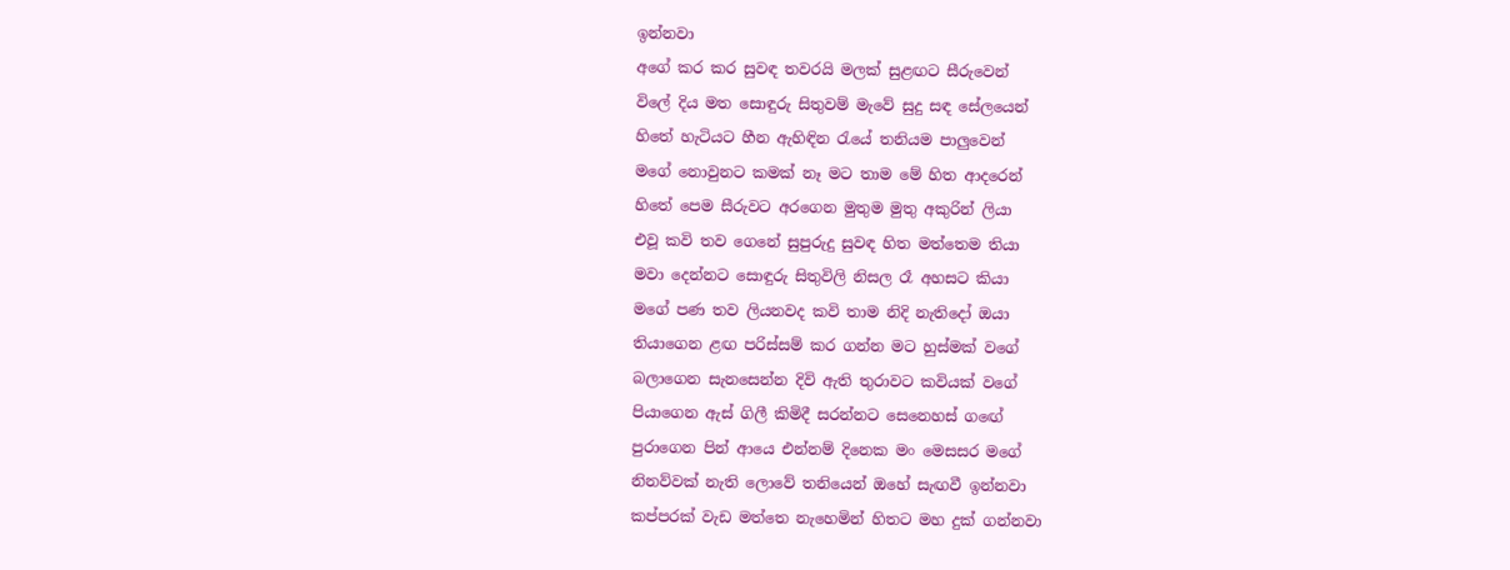ඉන්නවා
අගේ කර කර සුවඳ තවරයි මලක් සුළඟට සීරුවෙන්
විලේ දිය මත සොඳුරු සිතුවම් මැවේ සුදු සඳ සේලයෙන්
හිතේ හැටියට හීන ඇහිඳින රැයේ තනියම පාලුවෙන්
මගේ නොවුනට කමක් නෑ මට තාම මේ හිත ආදරෙන්
හිතේ පෙම සීරුවට අරගෙන මුතුම මුතු අකුරින් ලියා
එවූ කවි තව ගෙනේ සුපුරුදු සුවඳ හිත මත්තෙම තියා
මවා දෙන්නට සොඳුරු සිතුවිලි නිසල රෑ අහසට කියා
මගේ පණ තව ලියනවද කවි තාම නිදි නැතිදෝ ඔයා
තියාගෙන ළඟ පරිස්සම් කර ගන්න මට හුස්මක් වගේ
බලාගෙන සැනසෙන්න දිවි ඇති තුරාවට කවියක් වගේ
පියාගෙන ඇස් ගිලී කිමිදී සරන්නට සෙනෙහස් ගඟේ
පුරාගෙන පින් ආයෙ එන්නම් දිනෙක මං මෙසසර මගේ
නිනව්වක් නැති ලොවේ තනියෙන් ඔහේ සැඟවී ඉන්නවා
කප්පරක් වැඩ මත්තෙ නැහෙමින් හිතට මහ දුක් ගන්නවා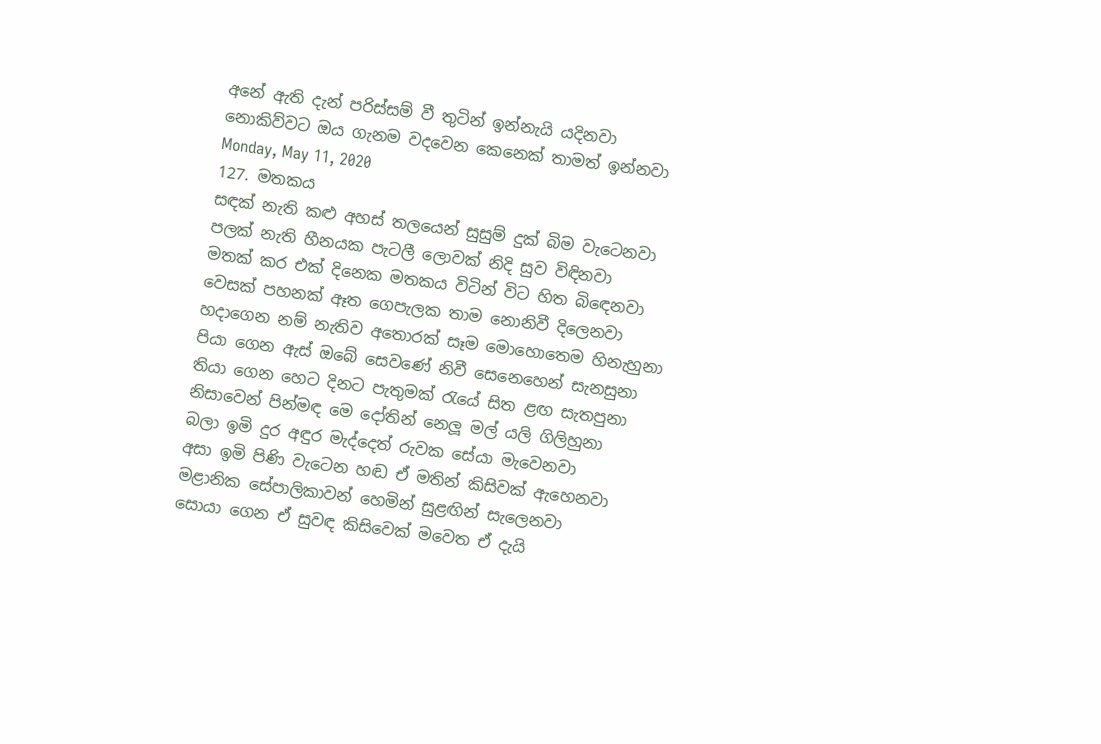අනේ ඇති දැන් පරිස්සම් වී තුටින් ඉන්නැයි යදිනවා
නොකිව්වට ඔය ගැනම වදවෙන කෙනෙක් තාමත් ඉන්නවා
Monday, May 11, 2020
127. මතකය
සඳක් නැති කළු අහස් තලයෙන් සුසුම් දුක් බිම වැටෙනවා
පලක් නැති හීනයක පැටලී ලොවක් නිදි සුව විඳිනවා
මතක් කර එක් දිනෙක මතකය විටින් විට හිත බිඳෙනවා
වෙසක් පහනක් ඈත ගෙපැලක තාම නොනිවී දිලෙනවා
හදාගෙන නම් නැතිව අතොරක් සෑම මොහොතෙම හිනැහුනා
පියා ගෙන ඇස් ඔබේ සෙවණේ නිවී සෙනෙහෙන් සැනසුනා
තියා ගෙන හෙට දිනට පැතුමක් රැයේ සිත ළඟ සැතපුනා
නිසාවෙන් පින්මඳ මෙ දෝතින් නෙලූ මල් යලි ගිලිහුනා
බලා ඉමි දුර අඳුර මැද්දෙත් රුවක සේයා මැවෙනවා
අසා ඉමි පිණි වැටෙන හඬ ඒ මතින් කිසිවක් ඇහෙනවා
මළානික සේපාලිකාවන් හෙමින් සුළඟින් සැලෙනවා
සොයා ගෙන ඒ සුවඳ කිසිවෙක් මවෙත ඒ දැයි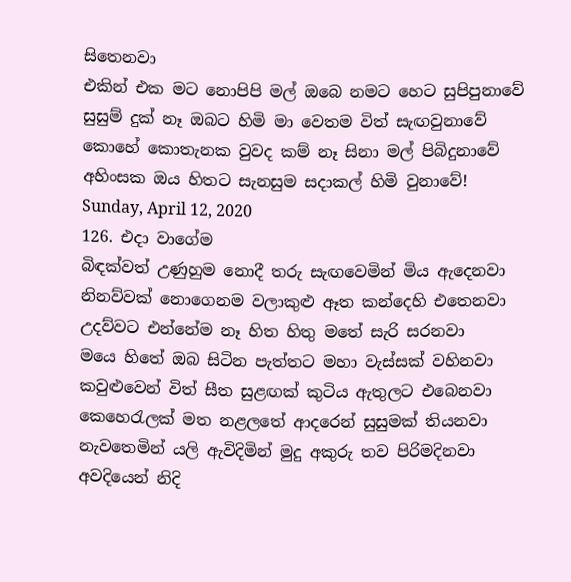සිතෙනවා
එකින් එක මට නොපිපි මල් ඔබෙ නමට හෙට සුපිපුනාවේ
සුසුම් දුක් නෑ ඔබට හිමි මා වෙතම විත් සැඟවුනාවේ
කොහේ කොතැනක වුවද කම් නෑ සිනා මල් පිබිදුනාවේ
අහිංසක ඔය හිතට සැනසුම සදාකල් හිමි වුනාවේ!
Sunday, April 12, 2020
126. එදා වාගේම
බිඳක්වත් උණුහුම නොදී තරු සැඟවෙමින් මිය ඇදෙනවා
නිනව්වක් නොගෙනම වලාකුළු ඈත කන්දෙහි එතෙනවා
උදව්වට එන්නේම නෑ හිත හිතු මතේ සැරි සරනවා
මයෙ හිතේ ඔබ සිටින පැත්තට මහා වැස්සක් වහිනවා
කවුළුවෙන් විත් සීත සුළඟක් කුටිය ඇතුලට එබෙනවා
කෙහෙරැලක් මත නළලතේ ආදරෙන් සුසුමක් තියනවා
නැවතෙමින් යලි ඇවිදිමින් මුදු අකුරු තව පිරිමදිනවා
අවදියෙන් නිදි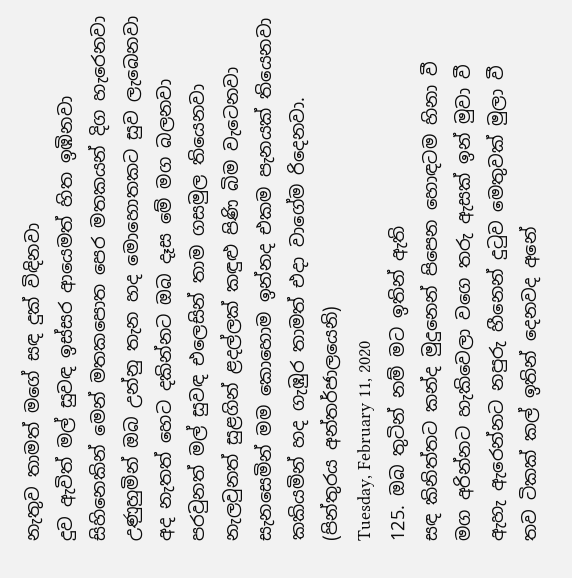නැතුව තාමත් මගේ සඳ දුක් විඳිනවා
දුව ඇවිත් මල් සුවඳ ඉස්සර ආයෙමත් හිත ඉඹිනවා
සිහිනෙකින් මෙන් මතකපොත පෙර මතකයන් දිග හැරෙනවා
උණුහුමින් ඔබ උන්නු තැන හද මොහොතකට සුව ලැබෙනවා
අද නැතත් හෙට දකින්නට ඔබ දෑස මේ මග බලනවා
පරවුනත් මල් සුවඳ එලෙසින් තාම ගසමුල තියෙනවා
නැලවුනත් සුළගින් ළදල්ලක් කඳුළු පිණි බිම වැටෙනවා
සැනසෙමින් මම කොහොම ඉන්නද එකම පැනයක් තියෙනවා
කකියමින් හද ගැඹුර තාමත් එදා වාගේම රිදෙනවා.
(පින්තුරය අන්තර්ජාලයෙනි)
Tuesday, February 11, 2020
125. ඔබ තුටින් නම් මට ඉතින් ඇති
සඳ කිනිත්තට කන්ද මුදුනෙන් පිපෙන හොඳටම හිනා වී
මග අරින්නට හැකිවෙලා වගෙ තරු ඇසක් ඉන් මුවා වී
ඇහැ ඇරෙන්නට නපුරු හීනෙන් දුටුව මෙතුවක් මුලා වී
තව ටිකක් කල් ඉතින් දෙනවද අනේ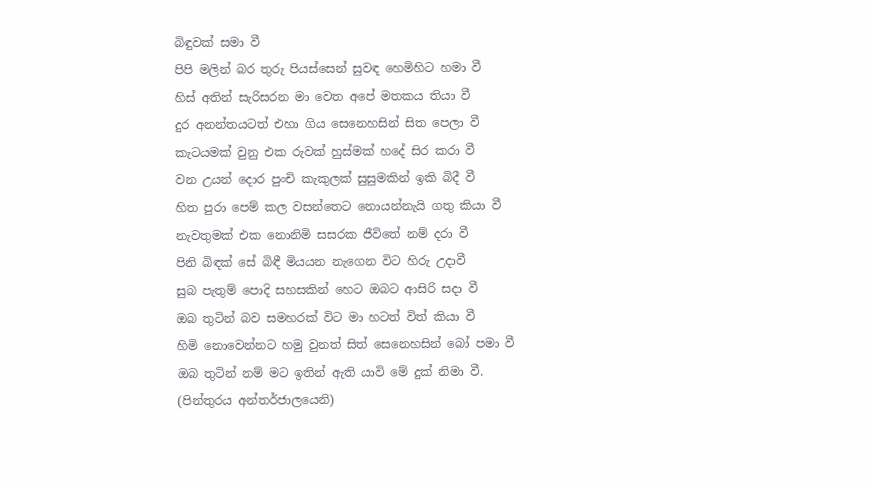බිඳුවක් සමා වී
පිපි මලින් බර තුරු පියස්සෙන් සුවඳ හෙමිහිට හමා වී
හිස් අතින් සැරිසරන මා වෙත අපේ මතකය තියා වී
දුර අනන්තයටත් එහා ගිය සෙනෙහසින් සිත පෙලා වී
කැටයමක් වුනු එක රුවක් හුස්මක් හදේ සිර කරා වී
වන උයන් දොර පුංචි කැකුලක් සුසුමකින් ඉකි බිදී වී
හිත පුරා පෙම් කල වසන්තෙට නොයන්නැයි ගතු කියා වී
නැවතුමක් එක නොනිමි සසරක ජීවිතේ නම් දරා වී
පිනි බිඳක් සේ බිඳී මියයන නැගෙන විට හිරු උදාවී
සුබ පැතුම් පොදි සහසකින් හෙට ඔබට ආසිරි සදා වී
ඔබ තුටින් බව සමහරක් විට මා හටත් විත් කියා වී
හිමි නොවෙන්නට හමු වුනත් සිත් සෙනෙහසින් බෝ පමා වී
ඔබ තුටින් නම් මට ඉතින් ඇති යාවි මේ දුක් නිමා වී.
(පින්තුරය අන්තර්ජාලයෙනි)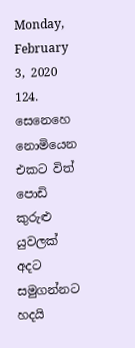Monday, February 3, 2020
124. සෙනෙහෙ නොමියෙන
එකට විත් පොඩි කුරුළු යුවලක් අදට සමුගන්නට හදයි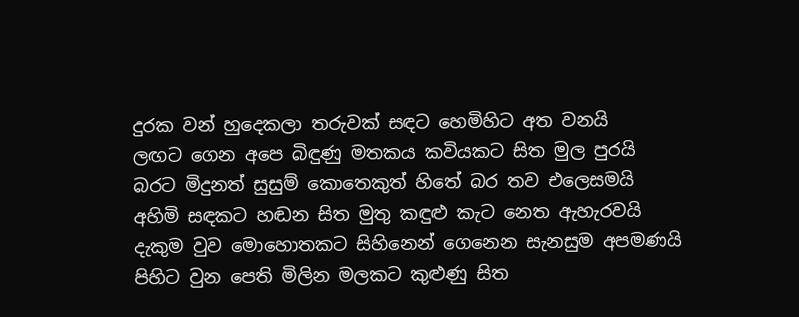දුරක වන් හුදෙකලා තරුවක් සඳට හෙමිහිට අත වනයි
ලඟට ගෙන අපෙ බිඳුණු මතකය කවියකට සිත මුල පුරයි
බරට මිදුනත් සුසුම් කොතෙකුත් හිතේ බර තව එලෙසමයි
අහිමි සඳකට හඬන සිත මුතු කඳුළු කැට නෙත ඇහැරවයි
දැකුම වුව මොහොතකට සිහිනෙන් ගෙනෙන සැනසුම අපමණයි
පිහිට වුන පෙති මිලින මලකට කුළුණු සිත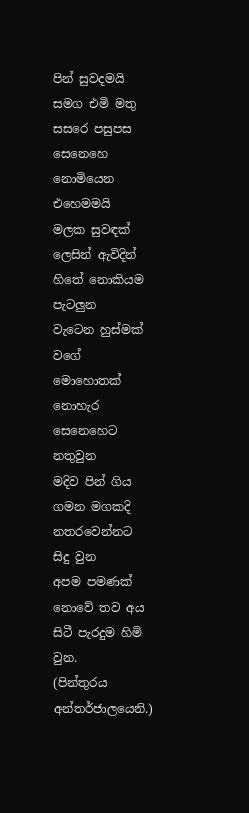පින් සුවදමයි
සමග එමි මතු සසරෙ පසුපස සෙනෙහෙ නොමියෙන එහෙමමයි
මලක සුවඳක් ලෙසින් ඇවිදින් හිතේ නොකියම පැටලුන
වැටෙන හුස්මක් වගේ මොහොතක් නොහැර සෙනෙහෙට නතුවුන
මදිව පින් ගිය ගමන මගකදි නතරවෙන්නට සිදු වුන
අපම පමණක් නොවේ තව අය සිටී පැරදුම හිමි වුන.
(පින්තුරය අන්තර්ජාලයෙනි.)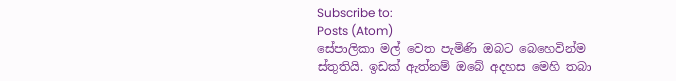Subscribe to:
Posts (Atom)
සේපාලිකා මල් වෙත පැමිණි ඔබට බෙහෙවින්ම ස්තුතියි. ඉඩක් ඇත්නම් ඔබේ අදහස මෙහි තබා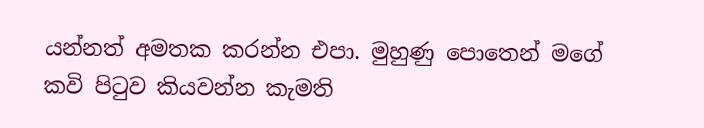යන්නත් අමතක කරන්න එපා. මුහුණු පොතෙන් මගේ කවි පිටුව කියවන්න කැමති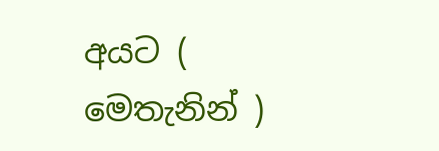අයට ( මෙතැනින් )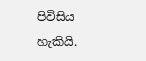පිවිසිය හැකියි.